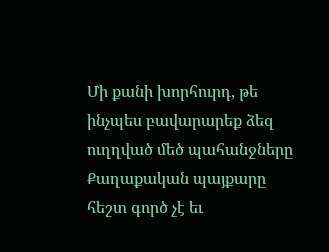Մի քանի խորհուրդ, թե ինչպես բավարարեք ձեզ ուղղված մեծ պահանջները
Քաղաքական պայքարը հեշտ գործ չէ եւ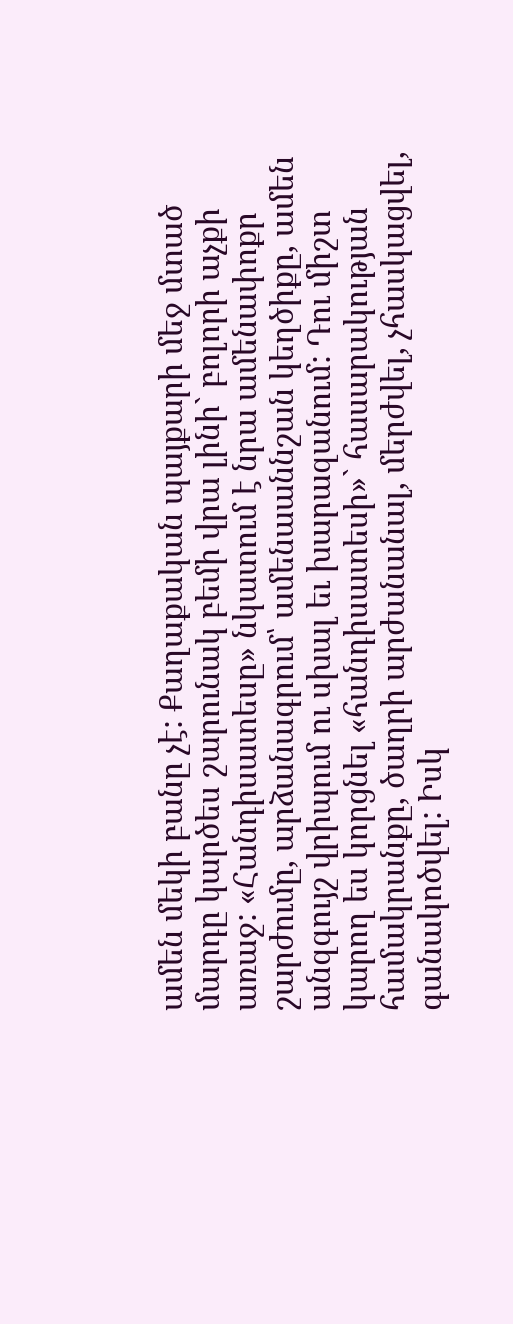ամեն մեկի բանը չէ: Քաղաքական պայքարի մեջ մտած մարդը կարծես շարունակ բեմի վրա լինի` բոլորի աչքի առաջ: «Հանդիսատեսը» նկատում է նրա ամենափոքր շարժումը, արձանագրում՝ ամենաաննշան կեղծիքը, ամեն անզգույշ վրիպում ու սխալ եւ խարազանում: Դու միշտ կարող ես կորցնել «հանդիսատեսի»` հասարակության համակրանքը, ծաղրի արժանանալ, մերժվել, չհասկացվել, գանակոծվել: Իսկ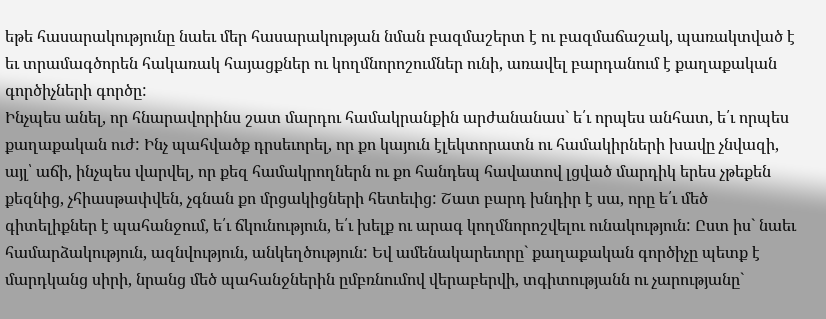եթե հասարակությունը նաեւ մեր հասարակության նման բազմաշերտ է ու բազմաճաշակ, պառակտված է եւ տրամագծորեն հակառակ հայացքներ ու կողմնորոշումներ ունի, առավել բարդանում է քաղաքական գործիչների գործը:
Ինչպես անել, որ հնարավորինս շատ մարդու համակրանքին արժանանաս` ե՛ւ որպես անհատ, ե՛ւ որպես քաղաքական ուժ: Ինչ պահվածք դրսեւորել, որ քո կայուն էլեկտորատն ու համակիրների խավը չնվազի, այլ՝ աճի, ինչպես վարվել, որ քեզ համակրողներն ու քո հանդեպ հավատով լցված մարդիկ երես չթեքեն քեզնից, չհիասթափվեն, չգնան քո մրցակիցների հետեւից: Շատ բարդ խնդիր է սա, որը ե՛ւ մեծ գիտելիքներ է պահանջում, ե՛ւ ճկունություն, ե՛ւ խելք ու արագ կողմնորոշվելու ունակություն: Ըստ իս` նաեւ համարձակություն, ազնվություն, անկեղծություն: Եվ ամենակարեւորը` քաղաքական գործիչը պետք է մարդկանց սիրի, նրանց մեծ պահանջներին ըմբռնումով վերաբերվի, տգիտությանն ու չարությանը`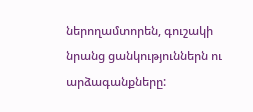ներողամտորեն, գուշակի նրանց ցանկություններն ու արձագանքները: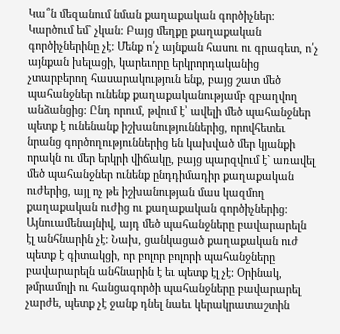Կա՞ն մեզանում նման քաղաքական գործիչներ: Կարծում եմ` չկան: Բայց մեղքը քաղաքական գործիչներինը չէ: Մենք ո՛չ այնքան հասու ու գրագետ, ո՛չ այնքան խելացի, կարեւորը երկրորդականից չտարբերող հասարակություն ենք, բայց շատ մեծ պահանջներ ունենք քաղաքականությամբ զբաղվող անձանցից: Ընդ որում, թվում է՝ ավելի մեծ պահանջներ պետք է ունենանք իշխանություններից, որովհետեւ նրանց գործողություններից են կախված մեր կյանքի որակն ու մեր երկրի վիճակը, բայց պարզվում է` առավել մեծ պահանջներ ունենք ընդդիմադիր քաղաքական ուժերից, այլ ոչ թե իշխանության մաս կազմող քաղաքական ուժից ու քաղաքական գործիչներից:
Այնուամենայնիվ, այդ մեծ պահանջները բավարարելն էլ անհնարին չէ: Նախ, ցանկացած քաղաքական ուժ պետք է գիտակցի, որ բոլոր բոլորի պահանջները բավարարելն անհնարին է եւ պետք էլ չէ: Օրինակ, թմրամոլի ու հանցագործի պահանջները բավարարել չարժե, պետք չէ ջանք դնել նաեւ կերակրատաշտին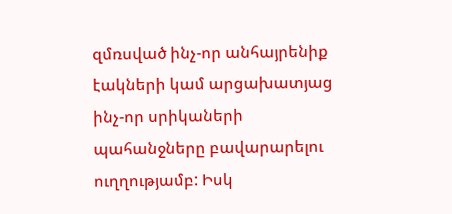զմռսված ինչ-որ անհայրենիք էակների կամ արցախատյաց ինչ-որ սրիկաների պահանջները բավարարելու ուղղությամբ: Իսկ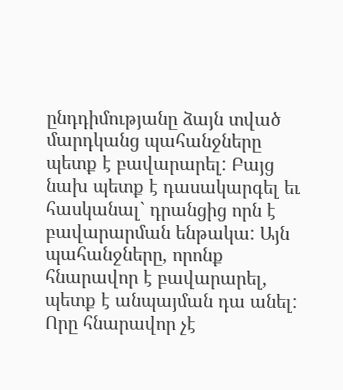ընդդիմությանը ձայն տված մարդկանց պահանջները պետք է բավարարել: Բայց նախ պետք է դասակարգել եւ հասկանալ` դրանցից որն է բավարարման ենթակա: Այն պահանջները, որոնք հնարավոր է բավարարել, պետք է անպայման դա անել: Որը հնարավոր չէ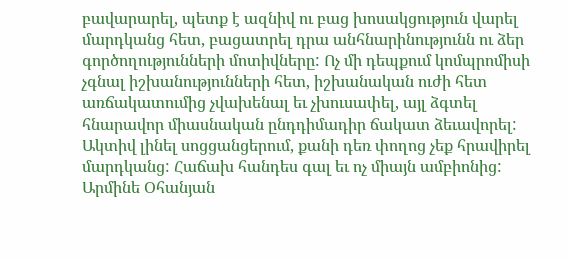բավարարել, պետք է ազնիվ ու բաց խոսակցություն վարել մարդկանց հետ, բացատրել դրա անհնարինությունն ու ձեր գործողությունների մոտիվները: Ոչ մի դեպքում կոմպրոմիսի չգնալ իշխանությունների հետ, իշխանական ուժի հետ առճակատումից չվախենալ եւ չխուսափել, այլ ձգտել հնարավոր միասնական ընդդիմադիր ճակատ ձեւավորել: Ակտիվ լինել սոցցանցերում, քանի դեռ փողոց չեք հրավիրել մարդկանց: Հաճախ հանդես գալ եւ ոչ միայն ամբիոնից:
Արմինե Օհանյան